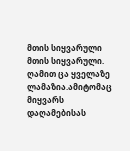მთის სიყვარული
მთის სიყვარული. ღამით ცა ყველაზე ლამაზია.ამიტომაც მიყვარს დაღამებისას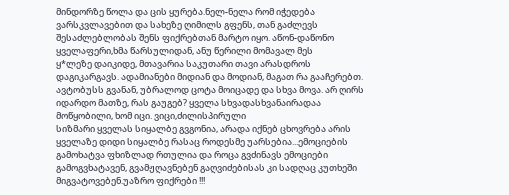მინდორზე წოლა და ცის ყურება.ნელ-ნელა რომ იჭედება ვარსკვლავებით და სახეზე ღიმილს გფენს, თან გაძლევს შესაძლებლობას შენს ფიქრებთან მარტო იყო. აწონ-დაწონო ყველაფერი,ხმა წარსულიდან, ანუ წერილი მომავალ მეს
ყ*ლეზე დაიკიდე, მთავარია საკუთარი თავი არასდროს დაგიკარგავს. ადამიანები მიდიან და მოდიან, მაგათ რა გააჩერებთ. ავტობუსს გვანან, უბრალოდ ცოტა მოიცადე და სხვა მოვა. არ ღირს იდარდო მათზე, რას გაუგებ? ყველა სხვადასხვანაირადაა მოწყობილი, ხომ იცი. ვიცი,ძილისპირული
სიზმარი ყველას სიყალბე გვგონია, არადა იქნებ ცხოვრება არის ყველაზე დიდი სიყალბე რასაც როდესმე უარსებია...ემოციების გამოხატვა ფხიზლად რთულია და როცა გვძინავს ემოციები გამოგვხატავენ, გვამჟღავნებენ გაღვიძებისას კი სადღაც კუთხეში მიგვატოვებენ.უაზრო ფიქრები !!!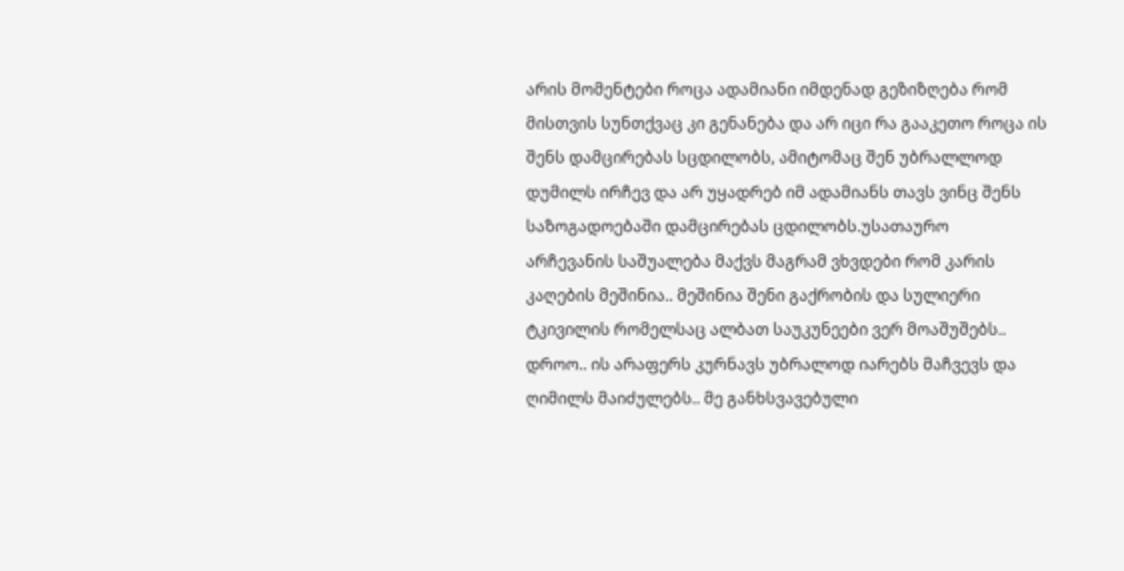არის მომენტები როცა ადამიანი იმდენად გეზიზღება რომ მისთვის სუნთქვაც კი გენანება და არ იცი რა გააკეთო როცა ის შენს დამცირებას სცდილობს, ამიტომაც შენ უბრალლოდ დუმილს ირჩევ და არ უყადრებ იმ ადამიანს თავს ვინც შენს საზოგადოებაში დამცირებას ცდილობს.უსათაურო
არჩევანის საშუალება მაქვს მაგრამ ვხვდები რომ კარის კაღების მეშინია.. მეშინია შენი გაქრობის და სულიერი ტკივილის რომელსაც ალბათ საუკუნეები ვერ მოაშუშებს.. დროო.. ის არაფერს კურნავს უბრალოდ იარებს მაჩვევს და ღიმილს მაიძულებს.. მე განხსვავებული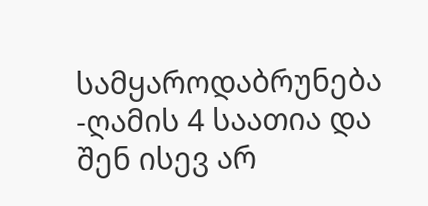სამყაროდაბრუნება
-ღამის 4 საათია და შენ ისევ არ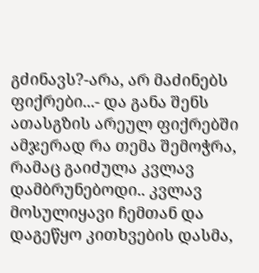გძინავს?-არა, არ მაძინებს ფიქრები...- და განა შენს ათასგზის არეულ ფიქრებში ამჯერად რა თემა შემოჭრა, რამაც გაიძულა კვლავ დამბრუნებოდი.. კვლავ მოსულიყავი ჩემთან და დაგეწყო კითხვების დასმა,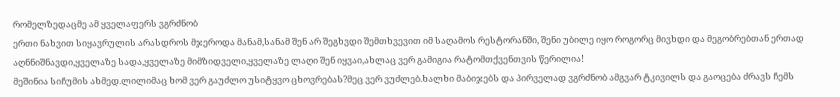რომელზედაცმე ამ ყველაფერს ვგრძნობ
ერთი ნახვით სიყავრულის არასდროს მჯეროდა მანამ,სანამ შენ არ შეგხვდი შემთხვევით იმ საღამოს რესტორანში, შენი უბილე იყო როგორც მივხდი და მეგობრებთან ერთად აღნნიშნავდი,ყველაზე სადა,ყველაზე მიმზიდველი,ყველაზე ლაღი შენ იყვაი,ახლაც ვერ გამიგია რატომთქვენთვის წერილია!
მეშინია სიჩუმის ახმედ.ლილიმაც ხომ ვერ გაუძლო უსიტყვო ცხოვრებას?მეც ვერ ვუძლებ.ხალხი მაბიჯებს და პირველად ვგრძნობ ამგვარ ტკივილს და გაოცება ძრავს ჩემს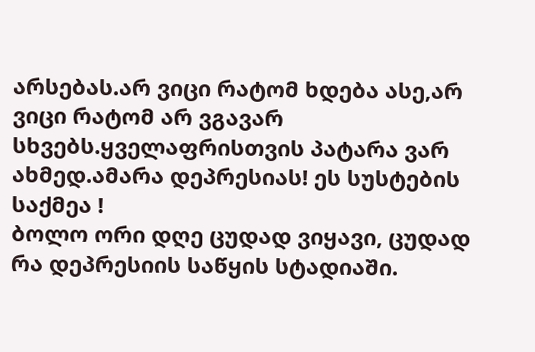არსებას.არ ვიცი რატომ ხდება ასე,არ ვიცი რატომ არ ვგავარ სხვებს.ყველაფრისთვის პატარა ვარ ახმედ.ამარა დეპრესიას! ეს სუსტების საქმეა !
ბოლო ორი დღე ცუდად ვიყავი, ცუდად რა დეპრესიის საწყის სტადიაში.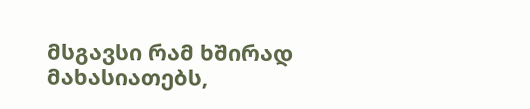მსგავსი რამ ხშირად მახასიათებს,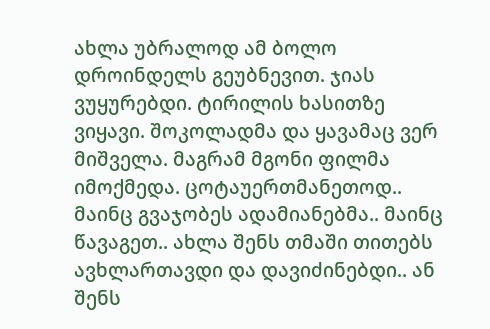ახლა უბრალოდ ამ ბოლო დროინდელს გეუბნევით. ჯიას ვუყურებდი. ტირილის ხასითზე ვიყავი. შოკოლადმა და ყავამაც ვერ მიშველა. მაგრამ მგონი ფილმა იმოქმედა. ცოტაუერთმანეთოდ..
მაინც გვაჯობეს ადამიანებმა.. მაინც წავაგეთ.. ახლა შენს თმაში თითებს ავხლართავდი და დავიძინებდი.. ან შენს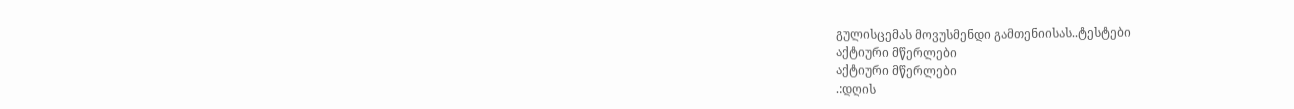გულისცემას მოვუსმენდი გამთენიისას..ტესტები
აქტიური მწერლები
აქტიური მწერლები
.:დღის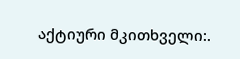აქტიური მკითხველი:.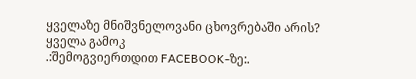ყველაზე მნიშვნელოვანი ცხოვრებაში არის?
ყველა გამოკ
.:შემოგვიერთდით FACEBOOK-ზე:.